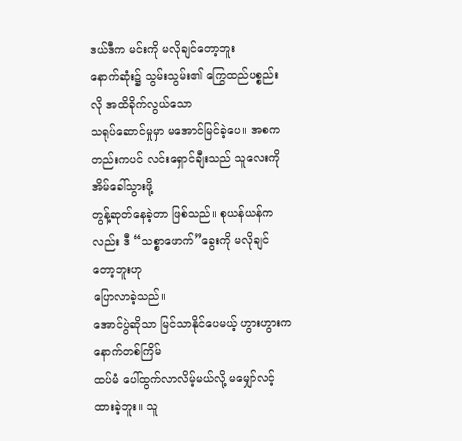ဒယ်ဒီက မင်းကို မလိုချင်တော့ဘူး
နောက်ဆုံး၌ သွမ်းသွမ်း၏ ကြွေထည်ပစ္စည်းလို အထိခိုက်လွယ်သော
သရုပ်ဆောင်မှုမှာ မအောင်မြင်ခဲ့ပေ။ အစကတည်းကပင် လင်းရှောင်ချီးသည် သူလေးကို အိမ်ခေါ်သွားဖို့
တွန့်ဆုတ်နေခဲ့တာ ဖြစ်သည်။ စုယန်ယန်ကလည်း ဒီ “သစ္စာဖောက်”ခွေးကို မလိုချင်တော့ဘူးဟု
ပြောလာခဲ့သည်။
အောင်ပွဲဆိုသာ မြင်သာနိုင်ပေမယ့် ဟွားဟွားက နောက်တစ်ကြိမ်
ထပ်မံ ပေါ်ထွက်လာလိမ့်မယ်လို့ မမျှော်လင့်ထားခဲ့ဘူး။ သူ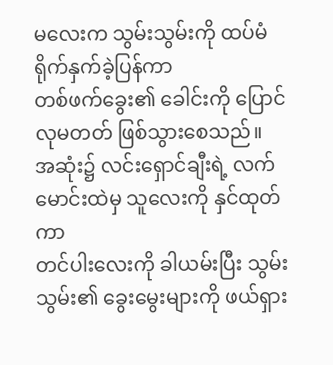မလေးက သွမ်းသွမ်းကို ထပ်မံ ရိုက်နှက်ခဲ့ပြန်ကာ
တစ်ဖက်ခွေး၏ ခေါင်းကို ပြောင်လုမတတ် ဖြစ်သွားစေသည်။
အဆုံး၌ လင်းရှောင်ချီးရဲ့ လက်မောင်းထဲမှ သူလေးကို နှင်ထုတ်ကာ
တင်ပါးလေးကို ခါယမ်းပြီး သွမ်းသွမ်း၏ ခွေးမွေးများကို ဖယ်ရှား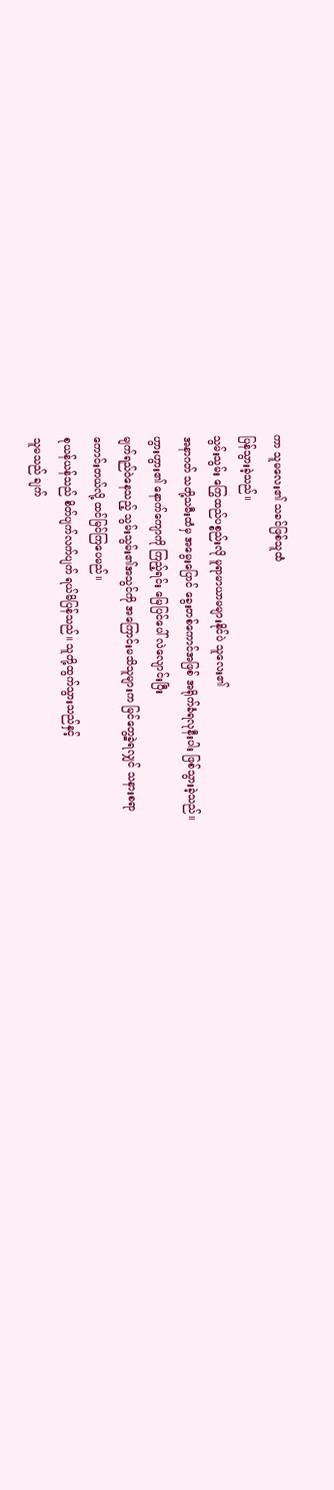ကာ သူမလေး၏ သခင်ဖြစ်သူထံ
ပြန်သွားခဲ့သည်။
သွမ်းသွမ်း ကြွေထည်ပစ္စည်းလို မူရာမာယာမများနိုင်ပဲ သူလေး၏
အနာဂတ် သတို့သမီးထံမှ အမွေးပြောင် ခွေးတစ်ကောင်အဖြစ် အရိုက်ခံရလုနီးပါး ဖြစ်သွားခဲ့သည်။
ဟွားဟွား၏ နောက်ကျောကို ကြည့်ရင်း မြေပြင်ပေါ် လဲလျောင်းပြီး
မျက်ရည်ဝဲနေသည့် သွမ်းသွမ်း၏အသွင်ကို အကြောင်းမသိသူများက မြင်တွေ့ခဲ့ရလျှင် သနားစရာ
ကောင်းတယ်လို့ ထင်မြင်ကြပေမည်။
စုယန်ယန်သည် စိတ်ပျက်လက်ပျက် ရယ်မိပြန်သည်။ သူတို့ထွက်သွားသည်နှင့်
သူမသည် ချက်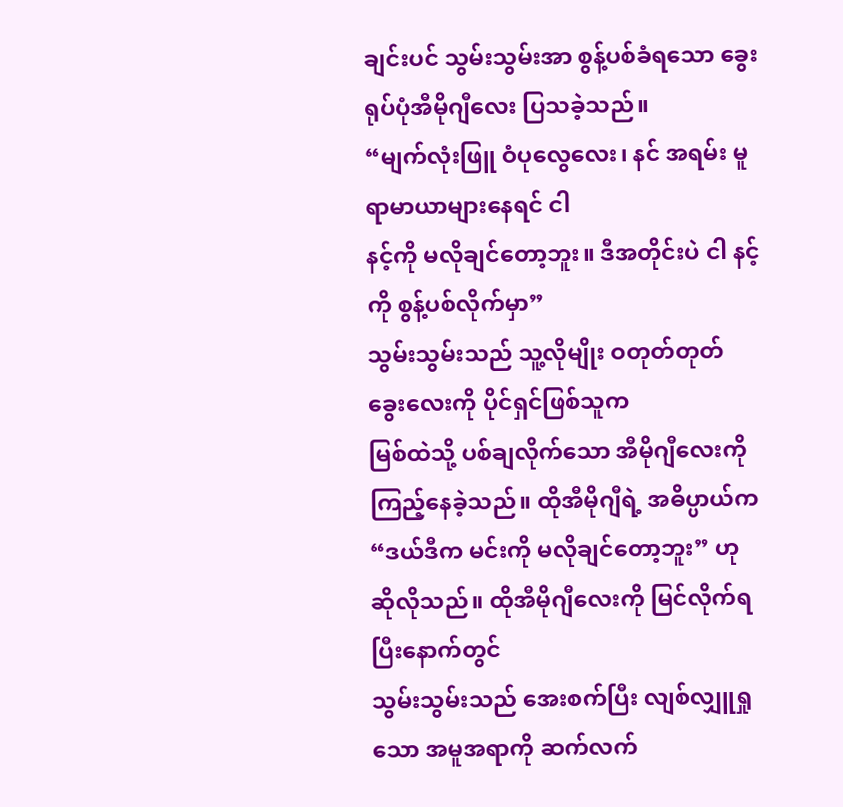ချင်းပင် သွမ်းသွမ်းအာ စွန့်ပစ်ခံရသော ခွေးရုပ်ပုံအီမိုဂျီလေး ပြသခဲ့သည်။
“မျက်လုံးဖြူ ဝံပုလွေလေး၊ နင် အရမ်း မူရာမာယာများနေရင် ငါ
နင့်ကို မလိုချင်တော့ဘူး။ ဒီအတိုင်းပဲ ငါ နင့်ကို စွန့်ပစ်လိုက်မှာ”
သွမ်းသွမ်းသည် သူ့လိုမျိုး ဝတုတ်တုတ် ခွေးလေးကို ပိုင်ရှင်ဖြစ်သူက
မြစ်ထဲသို့ ပစ်ချလိုက်သော အီမိုဂျီလေးကို ကြည့်နေခဲ့သည်။ ထိုအီမိုဂျီရဲ့ အဓိပ္ပာယ်က
“ဒယ်ဒီက မင်းကို မလိုချင်တော့ဘူး” ဟု ဆိုလိုသည်။ ထိုအီမိုဂျီလေးကို မြင်လိုက်ရပြီးနောက်တွင်
သွမ်းသွမ်းသည် အေးစက်ပြီး လျစ်လျှူရှုသော အမူအရာကို ဆက်လက်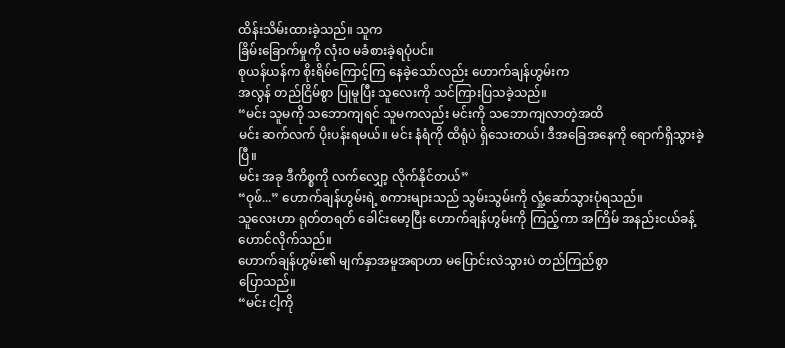ထိန်းသိမ်းထားခဲ့သည်။ သူက
ခြိမ်းခြောက်မှုကို လုံးဝ မခံစားခဲ့ရပုံပင်။
စုယန်ယန်က စိုးရိမ်ကြောင့်ကြ နေခဲ့သော်လည်း ဟောက်ချန်ဟွမ်းက
အလွန် တည်ငြိမ်စွာ ပြုမူပြီး သူလေးကို သင်ကြားပြသခဲ့သည်။
“မင်း သူမကို သဘောကျရင် သူမကလည်း မင်းကို သဘောကျလာတဲ့အထိ
မင်း ဆက်လက် ပိုးပန်းရမယ်။ မင်း နံရံကို ထိရုံပဲ ရှိသေးတယ်၊ ဒီအခြေအနေကို ရောက်ရှိသွားခဲ့ပြီ။
မင်း အခု ဒီကိစ္စကို လက်လျှော့ လိုက်နိုင်တယ်”
“ဝုဖ်...” ဟောက်ချန်ဟွမ်းရဲ့ စကားများသည် သွမ်းသွမ်းကို လှုံ့ဆော်သွားပုံရသည်။
သူလေးဟာ ရုတ်တရတ် ခေါင်းမော့ပြီး ဟောက်ချန်ဟွမ်းကို ကြည့်ကာ အကြိမ် အနည်းငယ်ခန့် ဟောင်လိုက်သည်။
ဟောက်ချန်ဟွမ်း၏ မျက်နှာအမူအရာဟာ မပြောင်းလဲသွားပဲ တည်ကြည်စွာ
ပြောသည်။
“မင်း ငါ့ကို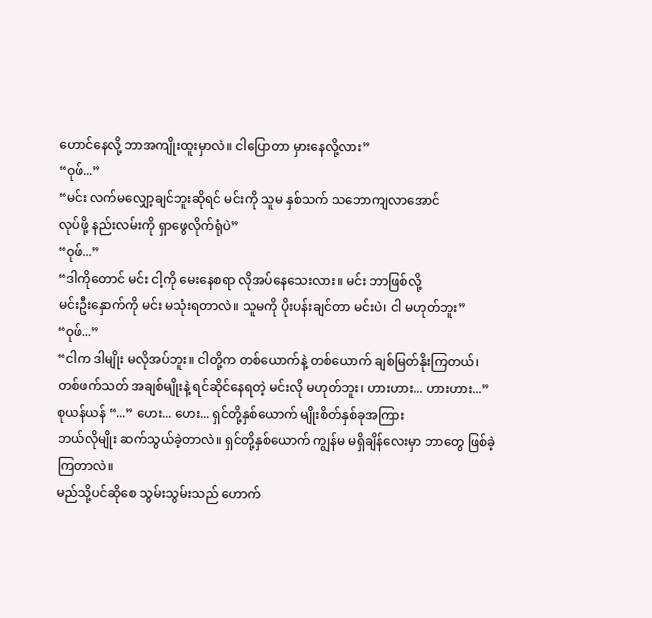ဟောင်နေလို့ ဘာအကျိုးထူးမှာလဲ။ ငါပြောတာ မှားနေလို့လား”
“ဝုဖ်...”
“မင်း လက်မလျှော့ချင်ဘူးဆိုရင် မင်းကို သူမ နှစ်သက် သဘောကျလာအောင်
လုပ်ဖို့ နည်းလမ်းကို ရှာဖွေလိုက်ရုံပဲ”
“ဝုဖ်...”
“ဒါကိုတောင် မင်း ငါ့ကို မေးနေစရာ လိုအပ်နေသေးလား။ မင်း ဘာဖြစ်လို့
မင်းဦးနှောက်ကို မင်း မသုံးရတာလဲ။ သူမကို ပိုးပန်းချင်တာ မင်းပဲ၊ ငါ မဟုတ်ဘူး”
“ဝုဖ်...”
“ငါက ဒါမျိုး မလိုအပ်ဘူး။ ငါတို့က တစ်ယောက်နဲ့ တစ်ယောက် ချစ်မြတ်နိုးကြတယ်၊
တစ်ဖက်သတ် အချစ်မျိုးနဲ့ ရင်ဆိုင်နေရတဲ့ မင်းလို မဟုတ်ဘူး၊ ဟားဟား... ဟားဟား...”
စုယန်ယန် “...” ဟေး... ဟေး... ရှင်တို့နှစ်ယောက် မျိုးစိတ်နှစ်ခုအကြား
ဘယ်လိုမျိုး ဆက်သွယ်ခဲ့တာလဲ။ ရှင်တို့နှစ်ယောက် ကျွန်မ မရှိချိန်လေးမှာ ဘာတွေ ဖြစ်ခဲ့ကြတာလဲ။
မည်သို့ပင်ဆိုစေ သွမ်းသွမ်းသည် ဟောက်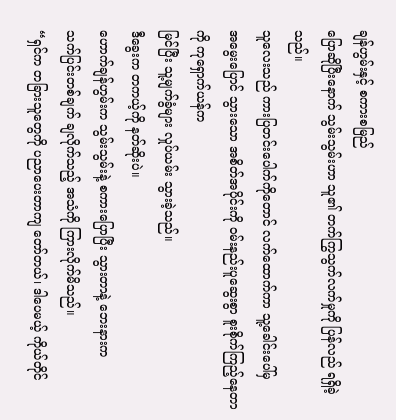ချန်ဟွမ်းနှင့် စကားစမြည်
ပြောဆိုပြီးနောက် သွမ်းသွမ်းဟာ သူ၏ တက်ကြွသွက်လက်မှုကို ပြန်လည် ရရှိခဲ့သည်။
သူလေးသည် ကားပြတင်းပေါက်ကိုတောင် လက်ထောက်ကာ သူ့ခေါင်းပေါ်မှ
အမွေးပြောင် သွားသော အစိတ်အပိုင်းကို ဝမ်းနည်းပူဆွေးစွာ စူးစိုက်ကြည့်နေတာကို ကုရှောက်ယန်က
မြင်ပြီး သူ့မျက်ခွံများ လှုပ်ယမ်း သွားခဲ့သည်။
ဒီခွေးက တကယ့်ကို နတ်ဆိုးပဲ။
ဟောက်ချန်ဟွမ်းက သွမ်းသွမ်းနဲ့ စကားပြောပြီး သွားတာနဲ့ ဘေးနားက
သက်ပြင်းတစ်ချက် ချလိုက်သည့် အသံကို ကြားလိုက်မိသည်။
“ရှင်က တခြားသူတွေကို ပညာပေးတာကျ တော်တယ်၊ ဒါပေမယ့် ကိုယ်တိုင်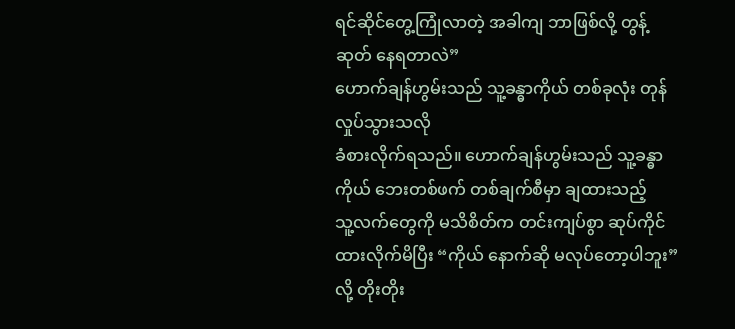ရင်ဆိုင်တွေ့ကြုံလာတဲ့ အခါကျ ဘာဖြစ်လို့ တွန့်ဆုတ် နေရတာလဲ”
ဟောက်ချန်ဟွမ်းသည် သူ့ခန္ဓာကိုယ် တစ်ခုလုံး တုန်လှုပ်သွားသလို
ခံစားလိုက်ရသည်။ ဟောက်ချန်ဟွမ်းသည် သူ့ခန္ဓာကိုယ် ဘေးတစ်ဖက် တစ်ချက်စီမှာ ချထားသည့်
သူ့လက်တွေကို မသိစိတ်က တင်းကျပ်စွာ ဆုပ်ကိုင် ထားလိုက်မိပြီး “ကိုယ် နောက်ဆို မလုပ်တော့ပါဘူး”
လို့ တိုးတိုး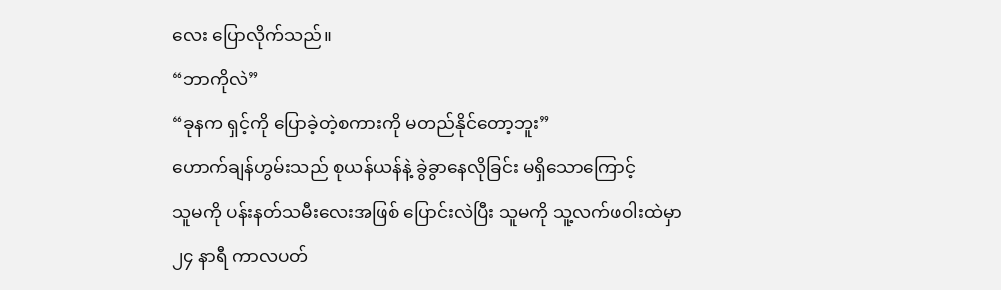လေး ပြောလိုက်သည်။
“ဘာကိုလဲ”
“ခုနက ရှင့်ကို ပြောခဲ့တဲ့စကားကို မတည်နိုင်တော့ဘူး”
ဟောက်ချန်ဟွမ်းသည် စုယန်ယန်နဲ့ ခွဲခွာနေလိုခြင်း မရှိသောကြောင့်
သူမကို ပန်းနတ်သမီးလေးအဖြစ် ပြောင်းလဲပြီး သူမကို သူ့လက်ဖဝါးထဲမှာ ၂၄ နာရီ ကာလပတ်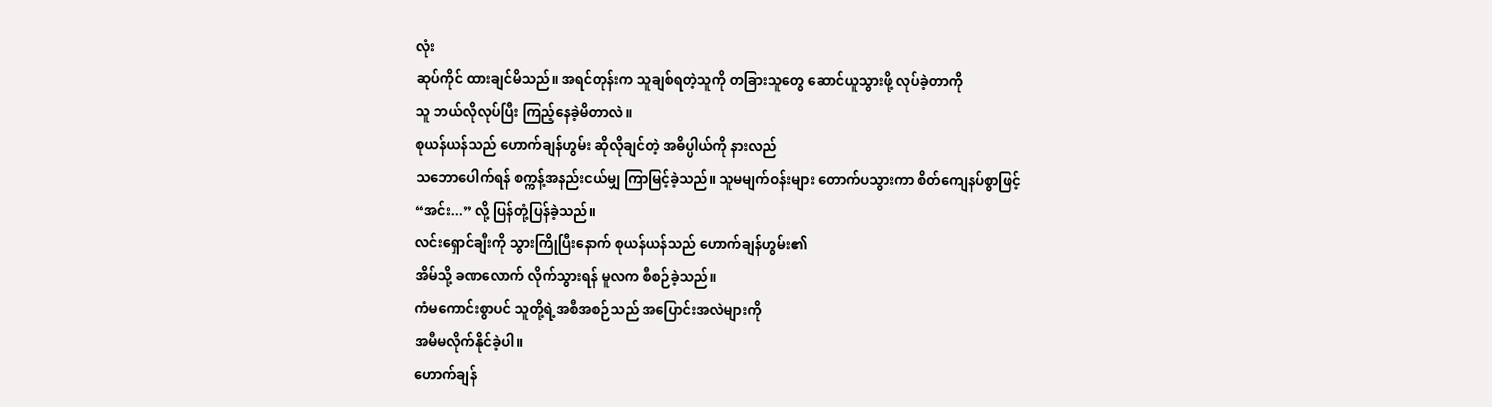လုံး
ဆုပ်ကိုင် ထားချင်မိသည်။ အရင်တုန်းက သူချစ်ရတဲ့သူကို တခြားသူတွေ ဆောင်ယူသွားဖို့ လုပ်ခဲ့တာကို
သူ ဘယ်လိုလုပ်ပြီး ကြည့်နေခဲ့မိတာလဲ။
စုယန်ယန်သည် ဟောက်ချန်ဟွမ်း ဆိုလိုချင်တဲ့ အဓိပ္ပါယ်ကို နားလည်
သဘောပေါက်ရန် စက္ကန့်အနည်းငယ်မျှ ကြာမြင့်ခဲ့သည်။ သူမမျက်ဝန်းများ တောက်ပသွားကာ စိတ်ကျေနပ်စွာဖြင့်
“အင်း...” လို့ ပြန်တုံ့ပြန်ခဲ့သည်။
လင်းရှောင်ချီးကို သွားကြိုပြီးနောက် စုယန်ယန်သည် ဟောက်ချန်ဟွမ်း၏
အိမ်သို့ ခဏလောက် လိုက်သွားရန် မူလက စီစဉ်ခဲ့သည်။
ကံမကောင်းစွာပင် သူတို့ရဲ့အစီအစဉ်သည် အပြောင်းအလဲများကို
အမီမလိုက်နိုင်ခဲ့ပါ။
ဟောက်ချန်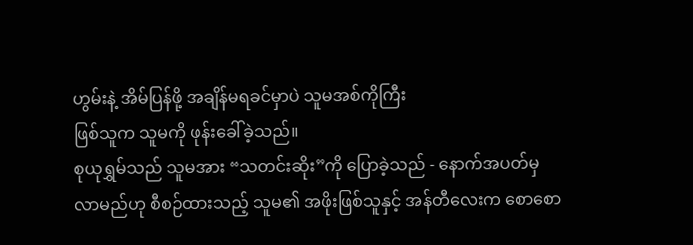ဟွမ်းနဲ့ အိမ်ပြန်ဖို့ အချိန်မရခင်မှာပဲ သူမအစ်ကိုကြီး
ဖြစ်သူက သူမကို ဖုန်းခေါ်ခဲ့သည်။
စုယုရွှမ်သည် သူမအား “သတင်းဆိုး”ကို ပြောခဲ့သည် - နောက်အပတ်မှ
လာမည်ဟု စီစဉ်ထားသည့် သူမ၏ အဖိုးဖြစ်သူနှင့် အန်တီလေးက စောစော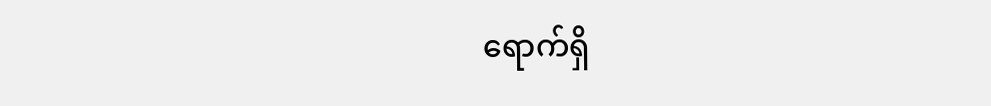ရောက်ရှိ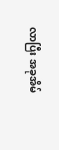လာပြီး အခုအိမ်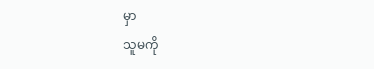မှာ
သူမကို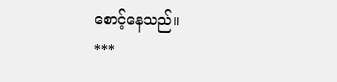စောင့်နေသည်။
***